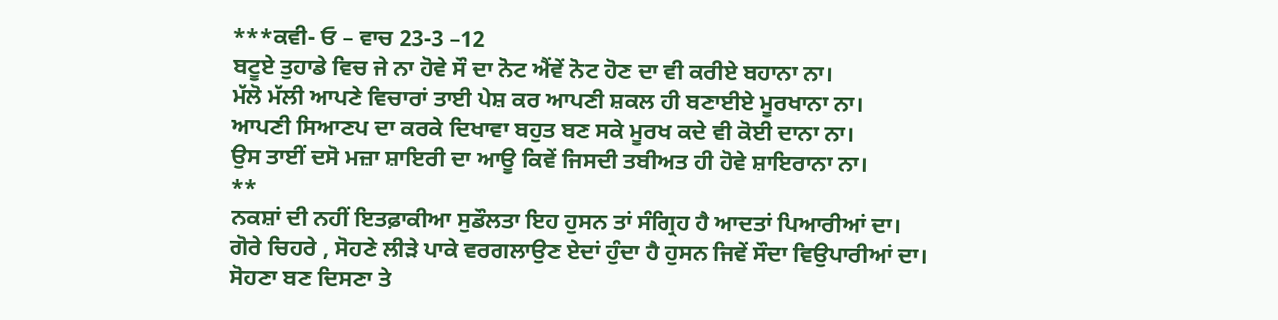***ਕਵੀ- ਓ – ਵਾਚ 23-3 –12
ਬਟੂਏ ਤੁਹਾਡੇ ਵਿਚ ਜੇ ਨਾ ਹੋਵੇ ਸੌ ਦਾ ਨੋਟ ਐਂਵੇਂ ਨੋਟ ਹੋਣ ਦਾ ਵੀ ਕਰੀਏ ਬਹਾਨਾ ਨਾ।
ਮੱਲੋ ਮੱਲੀ ਆਪਣੇ ਵਿਚਾਰਾਂ ਤਾਈ ਪੇਸ਼ ਕਰ ਆਪਣੀ ਸ਼ਕਲ ਹੀ ਬਣਾਈਏ ਮੂਰਖਾਨਾ ਨਾ।
ਆਪਣੀ ਸਿਆਣਪ ਦਾ ਕਰਕੇ ਦਿਖਾਵਾ ਬਹੁਤ ਬਣ ਸਕੇ ਮੂਰਖ ਕਦੇ ਵੀ ਕੋਈ ਦਾਨਾ ਨਾ।
ਉਸ ਤਾਈਂ ਦਸੋ ਮਜ਼ਾ ਸ਼ਾਇਰੀ ਦਾ ਆਊ ਕਿਵੇਂ ਜਿਸਦੀ ਤਬੀਅਤ ਹੀ ਹੋਵੇ ਸ਼ਾਇਰਾਨਾ ਨਾ।
**
ਨਕਸ਼ਾਂ ਦੀ ਨਹੀਂ ਇਤਫ਼ਾਕੀਆ ਸੁਡੌਲਤਾ ਇਹ ਹੁਸਨ ਤਾਂ ਸੰਗ੍ਰਿਹ ਹੈ ਆਦਤਾਂ ਪਿਆਰੀਆਂ ਦਾ।
ਗੋਰੇ ਚਿਹਰੇ , ਸੋਹਣੇ ਲੀੜੇ ਪਾਕੇ ਵਰਗਲਾਉਣ ਏਦਾਂ ਹੁੰਦਾ ਹੈ ਹੁਸਨ ਜਿਵੇਂ ਸੌਦਾ ਵਿਉਪਾਰੀਆਂ ਦਾ।
ਸੋਹਣਾ ਬਣ ਦਿਸਣਾ ਤੇ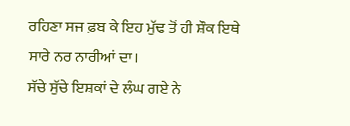ਰਹਿਣਾ ਸਜ ਫ਼ਬ ਕੇ ਇਹ ਮੁੱਢ ਤੋਂ ਹੀ ਸ਼ੌਕ ਇਥੇ ਸਾਰੇ ਨਰ ਨਾਰੀਆਂ ਦਾ।
ਸੱਚੇ ਸੁੱਚੇ ਇਸ਼ਕਾਂ ਦੇ ਲੰਘ ਗਏ ਨੇ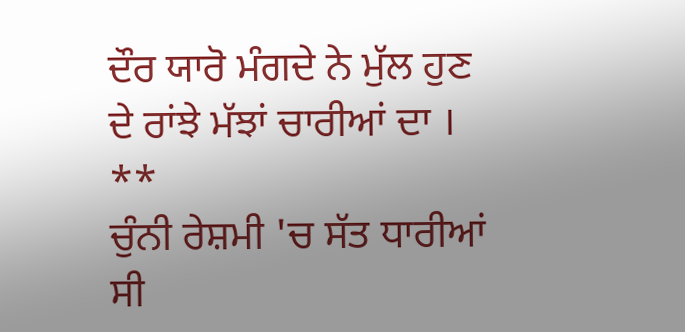ਦੌਰ ਯਾਰੋ ਮੰਗਦੇ ਨੇ ਮੁੱਲ ਹੁਣ ਦੇ ਰਾਂਝੇ ਮੱਝਾਂ ਚਾਰੀਆਂ ਦਾ ।
**
ਚੁੰਨੀ ਰੇਸ਼ਮੀ 'ਚ ਸੱਤ ਧਾਰੀਆਂ ਸੀ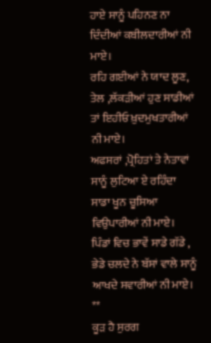ਹਾਏ ਸਾਨੂੰ ਪਹਿਨਣ ਨਾ ਦਿੰਦੀਆਂ ਕਬੀਲਦਾਰੀਆਂ ਨੀ ਮਾਏ।
ਰਹਿ ਗਈਆਂ ਨੇ ਯਾਦ ਲੂਣ, ਤੇਲ ,ਲੱਕੜੀਆਂ ਹੁਣ ਸਾਡੀਆਂ ਤਾਂ ਇਹੀਓ ਖ਼ੁਦਮੁਖਤਾਰੀਆਂ ਨੀ ਮਾਏ।
ਅਫਸਰਾਂ ,ਪ੍ਰੋਹਿਤਾਂ ਤੇ ਨੇਤਾਵਾਂ ਸਾਨੂੰ ਲੁਟਿਆ ਏ ਰਹਿੰਦਾ ਸਾਡਾ ਖੂਨ ਚੂਸਿਆ ਵਿਉਪਾਰੀਆਂ ਨੀ ਮਾਏ।
ਪਿੰਡਾਂ ਵਿਚ ਭਾਵੇਂ ਸਾਡੇ ਗੱਡੇ , ਭੇਡੇ ਚਲਦੇ ਨੇ ਬੱਸਾਂ ਵਾਲੇ ਸਾਨੂੰ ਆਖਦੇ ਸਵਾਰੀਆਂ ਨੀ ਮਾਏ।
**
ਕੂੜ ਹੈ ਸੁਰਗ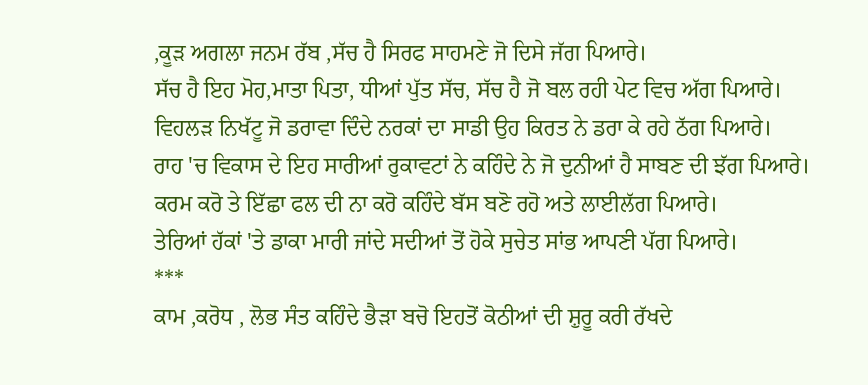,ਕੂੜ ਅਗਲਾ ਜਨਮ ਰੱਬ ,ਸੱਚ ਹੈ ਸਿਰਫ ਸਾਹਮਣੇ ਜੋ ਦਿਸੇ ਜੱਗ ਪਿਆਰੇ।
ਸੱਚ ਹੈ ਇਹ ਮੋਹ,ਮਾਤਾ ਪਿਤਾ, ਧੀਆਂ ਪੁੱਤ ਸੱਚ, ਸੱਚ ਹੈ ਜੋ ਬਲ ਰਹੀ ਪੇਟ ਵਿਚ ਅੱਗ ਪਿਆਰੇ।
ਵਿਹਲੜ ਨਿਖੱਟੂ ਜੋ ਡਰਾਵਾ ਦਿੰਦੇ ਨਰਕਾਂ ਦਾ ਸਾਡੀ ਉਹ ਕਿਰਤ ਨੇ ਡਰਾ ਕੇ ਰਹੇ ਠੱਗ ਪਿਆਰੇ।
ਰਾਹ 'ਚ ਵਿਕਾਸ ਦੇ ਇਹ ਸਾਰੀਆਂ ਰੁਕਾਵਟਾਂ ਨੇ ਕਹਿੰਦੇ ਨੇ ਜੋ ਦੁਨੀਆਂ ਹੈ ਸਾਬਣ ਦੀ ਝੱਗ ਪਿਆਰੇ।
ਕਰਮ ਕਰੋ ਤੇ ਇੱਛਾ ਫਲ ਦੀ ਨਾ ਕਰੋ ਕਹਿੰਦੇ ਬੱਸ ਬਣੋ ਰਹੋ ਅਤੇ ਲਾਈਲੱਗ ਪਿਆਰੇ।
ਤੇਰਿਆਂ ਹੱਕਾਂ 'ਤੇ ਡਾਕਾ ਮਾਰੀ ਜਾਂਦੇ ਸਦੀਆਂ ਤੋਂ ਹੋਕੇ ਸੁਚੇਤ ਸਾਂਭ ਆਪਣੀ ਪੱਗ ਪਿਆਰੇ।
***
ਕਾਮ ,ਕਰੋਧ , ਲੋਭ ਸੰਤ ਕਹਿੰਦੇ ਭੈੜਾ ਬਚੋ ਇਹਤੋਂ ਕੋਠੀਆਂ ਦੀ ਸ਼ੁਰੂ ਕਰੀ ਰੱਖਦੇ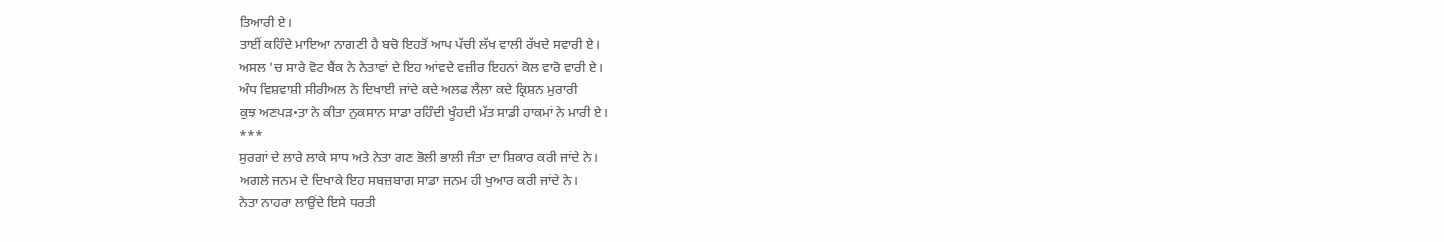ਤਿਆਰੀ ਏ।
ਤਾਈਂ ਕਹਿੰਦੇ ਮਾਇਆ ਨਾਗਣੀ ਹੈ ਬਚੋ ਇਹਤੋਂ ਆਪ ਪੱਚੀ ਲੱਖ ਵਾਲੀ ਰੱਖਦੇ ਸਵਾਰੀ ਏ।
ਅਸਲ 'ਚ ਸਾਰੇ ਵੋਟ ਬੈਂਕ ਨੇ ਨੇਤਾਵਾਂ ਦੇ ਇਹ ਆਂਵਦੇ ਵਜ਼ੀਰ ਇਹਨਾਂ ਕੋਲ ਵਾਰੋ ਵਾਰੀ ਏ।
ਅੰਧ ਵਿਸ਼ਵਾਸ਼ੀ ਸੀਰੀਅਲ ਨੇ ਦਿਖਾਈ ਜਾਂਦੇ ਕਦੇ ਅਲਫ ਲੈਲਾ ਕਦੇ ਕ੍ਰਿਸ਼ਨ ਮੁਰਾਰੀ
ਕੁਝ ਅਣਪੜ•ਤਾ ਨੇ ਕੀਤਾ ਨੁਕਸਾਨ ਸਾਡਾ ਰਹਿੰਦੀ ਖੂੰਹਦੀ ਮੱਤ ਸਾਡੀ ਹਾਕਮਾਂ ਨੇ ਮਾਰੀ ਏ।
***
ਸੁਰਗਾਂ ਦੇ ਲਾਰੇ ਲਾਕੇ ਸਾਧ ਅਤੇ ਨੇਤਾ ਗਣ ਭੋਲੀ ਭਾਲੀ ਜੰਤਾ ਦਾ ਸ਼ਿਕਾਰ ਕਰੀ ਜਾਂਦੇ ਨੇ।
ਅਗਲੇ ਜਨਮ ਦੇ ਦਿਖਾਕੇ ਇਹ ਸਬਜ਼ਬਾਗ ਸਾਡਾ ਜਨਮ ਹੀ ਖੁਆਰ ਕਰੀ ਜਾਂਦੇ ਨੇ।
ਨੇਤਾ ਨਾਹਰਾ ਲਾਉਂਦੇ ਇਸੇ ਧਰਤੀ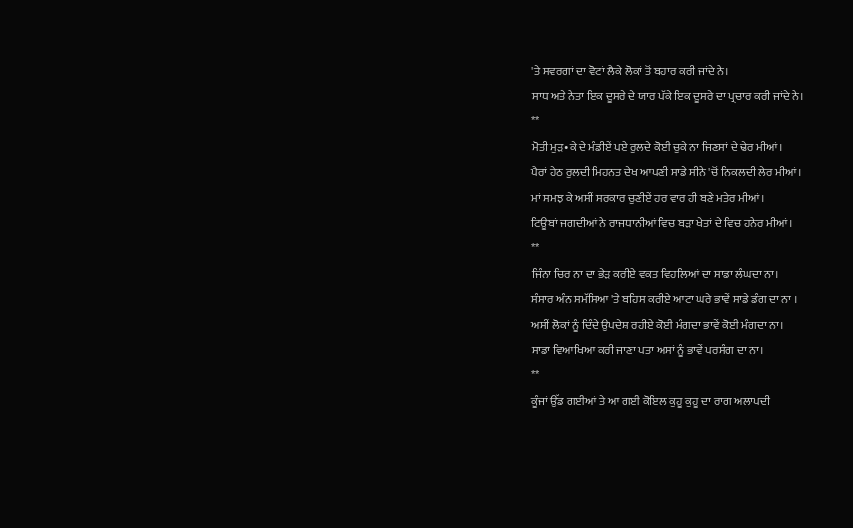'ਤੇ ਸਵਰਗਾਂ ਦਾ ਵੋਟਾਂ ਲੈਕੇ ਲੋਕਾਂ ਤੋਂ ਬਹਾਰ ਕਰੀ ਜਾਂਦੇ ਨੇ।
ਸਾਧ ਅਤੇ ਨੇਤਾ ਇਕ ਦੂਸਰੇ ਦੇ ਯਾਰ ਪੱਕੇ ਇਕ ਦੂਸਰੇ ਦਾ ਪ੍ਰਚਾਰ ਕਰੀ ਜਾਂਦੇ ਨੇ।
**
ਮੋਤੀ ਮੁੜ•ਕੇ ਦੇ ਮੰਡੀਏਂ ਪਏ ਰੁਲਦੇ ਕੋਈ ਚੁਕੇ ਨਾ ਜਿਣਸਾਂ ਦੇ ਢੇਰ ਮੀਆਂ।
ਪੈਰਾਂ ਹੇਠ ਰੁਲਦੀ ਮਿਹਨਤ ਦੇਖ ਆਪਣੀ ਸਾਡੇ ਸੀਨੇ 'ਚੋਂ ਨਿਕਲਦੀ ਲੇਰ ਮੀਆਂ।
ਮਾਂ ਸਮਝ ਕੇ ਅਸੀਂ ਸਰਕਾਰ ਚੁਣੀਏਂ ਹਰ ਵਾਰ ਹੀ ਬਣੇ ਮਤੇਰ ਮੀਆਂ।
ਟਿਊਬਾਂ ਜਗਦੀਆਂ ਨੇ ਰਾਜਧਾਨੀਆਂ ਵਿਚ ਬੜਾ ਖੇਤਾਂ ਦੇ ਵਿਚ ਹਨੇਰ ਮੀਆਂ।
**
ਜਿੰਨਾ ਚਿਰ ਨਾ ਦਾ ਭੇੜ ਕਰੀਏ ਵਕਤ ਵਿਹਲਿਆਂ ਦਾ ਸਾਡਾ ਲੰਘਦਾ ਨਾ।
ਸੰਸਾਰ ਅੰਨ ਸਮੱਸਿਆ 'ਤੇ ਬਹਿਸ ਕਰੀਏ ਆਟਾ ਘਰੇ ਭਾਵੇਂ ਸਾਡੇ ਡੰਗ ਦਾ ਨਾ ।
ਅਸੀਂ ਲੋਕਾਂ ਨੂੰ ਦਿੰਦੇ ਉਪਦੇਸ਼ ਰਹੀਏ ਕੋਈ ਮੰਗਦਾ ਭਾਵੇਂ ਕੋਈ ਮੰਗਦਾ ਨਾ।
ਸਾਡਾ ਵਿਆਖਿਆ ਕਰੀ ਜਾਣਾ ਪਤਾ ਅਸਾਂ ਨੂੰ ਭਾਵੇਂ ਪਰਸੰਗ ਦਾ ਨਾ।
**
ਕੂੰਜਾਂ ਉੱਡ ਗਈਆਂ ਤੇ ਆ ਗਈ ਕੋਇਲ ਕੁਹੂ ਕੁਹੂ ਦਾ ਰਾਗ ਅਲਾਪਦੀ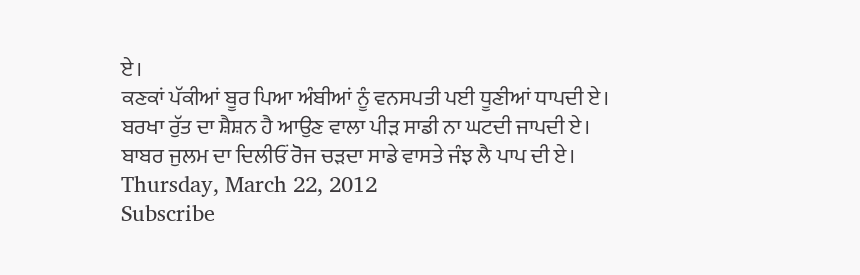ਏ।
ਕਣਕਾਂ ਪੱਕੀਆਂ ਬੂਰ ਪਿਆ ਅੰਬੀਆਂ ਨੂੰ ਵਨਸਪਤੀ ਪਈ ਧੂਣੀਆਂ ਧਾਪਦੀ ਏ।
ਬਰਖਾ ਰੁੱਤ ਦਾ ਸ਼ੈਸ਼ਨ ਹੈ ਆਉਣ ਵਾਲਾ ਪੀੜ ਸਾਡੀ ਨਾ ਘਟਦੀ ਜਾਪਦੀ ਏ।
ਬਾਬਰ ਜੁਲਮ ਦਾ ਦਿਲੀਓਂ ਰੋਜ ਚੜਦਾ ਸਾਡੇ ਵਾਸਤੇ ਜੰਝ ਲੈ ਪਾਪ ਦੀ ਏ।
Thursday, March 22, 2012
Subscribe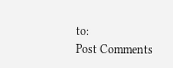to:
Post Comments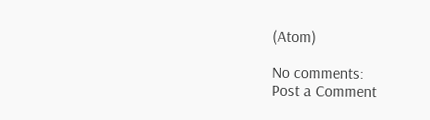(Atom)

No comments:
Post a Comment